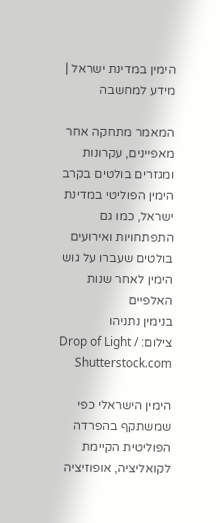הימין במדינת ישראל | מידע למחשבה

המאמר מתחקה אחר מאפיינים, עקרונות ומגזרים בולטים בקרב הימין הפוליטי במדינת ישראל, כמו גם התפתחויות ואירועים בולטים שעברו על גוש הימין לאחר שנות האלפיים
בנימין נתניהו
צילום: Drop of Light / Shutterstock.com

הימין הישראלי כפי שמשתקף בהפרדה הפוליטית הקיימת לקואליציה, אופוזיציה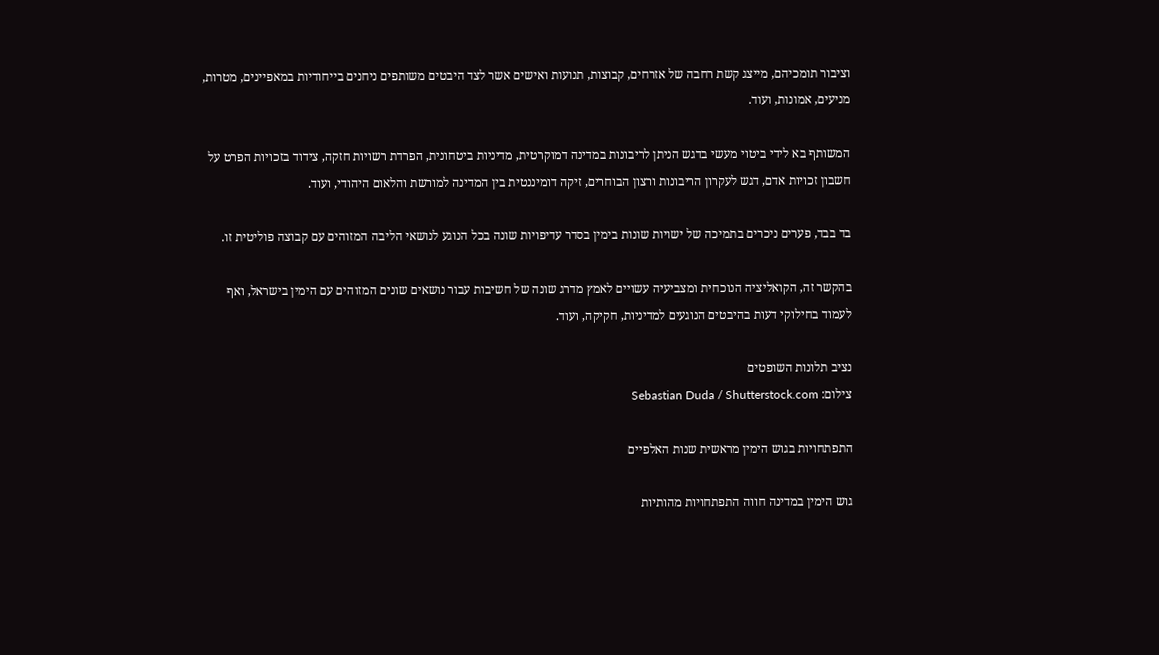וציבור תומכיהם, מייצג קשת רחבה של אזרחים, קבוצות, תנועות ואישים אשר לצד היבטים משותפים ניחנים בייחודיות במאפיינים, מטרות, מניעים, אמונות, ועוד.

המשותף בא לידי ביטוי מעשי בדגש הניתן לריבונות במדינה דמוקרטית, מדיניות ביטחונית, הפרדת רשויות חזקה, צידוד בזכויות הפרט על חשבון זכויות אדם, דגש לעקרון הריבונות ורצון הבוחרים, זיקה דומיננטית בין המדינה למורשת והלאום היהודי, ועוד.

בד בבד, פערים ניכרים בתמיכה של ישויות שונות בימין בסדר עדיפויות שונה בכל הנוגע לנושאי הליבה המזוהים עם קבוצה פוליטית זו.

בהקשר זה, הקואליציה הנוכחית ומצביעיה עשויים לאמץ מדרג שונה של חשיבות עבור נושאים שונים המזוהים עם הימין בישראל, ואף לעמוד בחילוקי דעות בהיבטים הנוגעים למדיניות, חקיקה, ועוד.

נציב תלונות השופטים
צילום: Sebastian Duda / Shutterstock.com

התפתחויות בגוש הימין מראשית שנות האלפיים

גוש הימין במדינה חווה התפתחויות מהותיות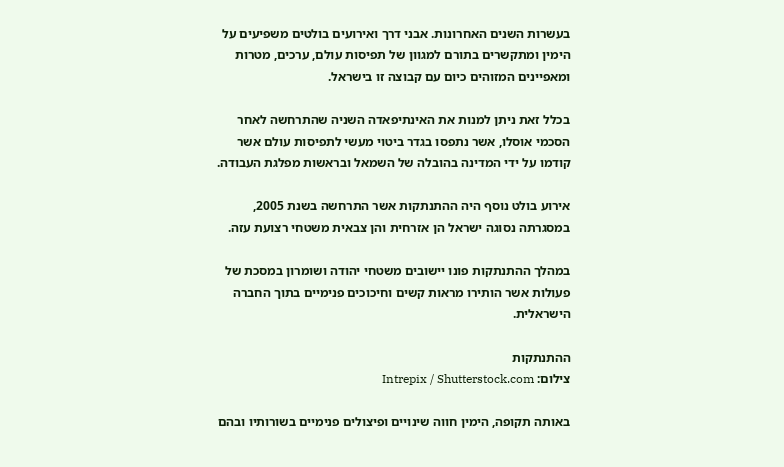בעשרות השנים האחרונות. אבני דרך ואירועים בולטים משפיעים על הימין ומתקשרים בתורם למגוון של תפיסות עולם, ערכים, מטרות ומאפיינים המזוהים כיום עם קבוצה זו בישראל.

בכלל זאת ניתן למנות את האינתיפאדה השניה שהתרחשה לאחר הסכמי אוסלו, אשר נתפסו בגדר ביטוי מעשי לתפיסות עולם אשר קודמו על ידי המדינה בהובלה של השמאל ובראשות מפלגת העבודה.

אירוע בולט נוסף היה ההתנתקות אשר התרחשה בשנת 2005, במסגרתה נסוגה ישראל הן אזרחית והן צבאית משטחי רצועת עזה.

במהלך ההתנתקות פונו יישובים משטחי יהודה ושומרון במסכת של פעולות אשר הותירו מראות קשים וחיכוכים פנימיים בתוך החברה הישראלית.

ההתנתקות
צילום: Intrepix / Shutterstock.com

באותה תקופה, הימין חווה שינויים ופיצולים פנימיים בשורותיו ובהם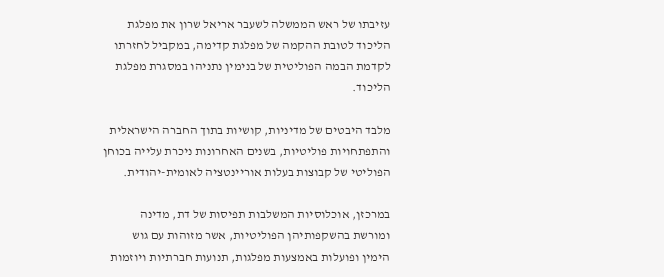עזיבתו של ראש הממשלה לשעבר אריאל שרון את מפלגת הליכוד לטובת ההקמה של מפלגת קדימה, במקביל לחזרתו לקדמת הבמה הפוליטית של בנימין נתניהו במסגרת מפלגת הליכוד.

מלבד היבטים של מדיניות, קושיות בתוך החברה הישראלית והתפתחויות פוליטיות, בשנים האחרונות ניכרת עלייה בכוחן הפוליטי של קבוצות בעלות אוריינטציה לאומית-יהודית.

במרכזן, אוכלוסיות המשלבות תפיסות של דת, מדינה ומורשת בהשקפותיהן הפוליטיות, אשר מזוהות עם גוש הימין ופועלות באמצעות מפלגות, תנועות חברתיות ויוזמות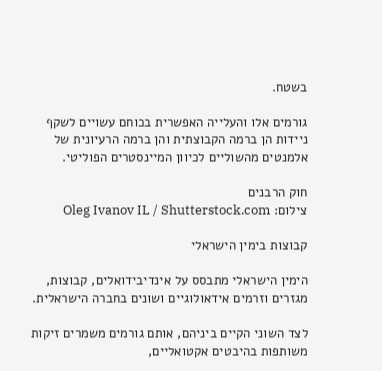בשטח.

גורמים אלו והעלייה האפשרית בכוחם עשויים לשקף ניידות הן ברמה הקבוצתית והן ברמה הרעיונית של אלמנטים מהשוליים לכיוון המיינסטרים הפוליטי.

חוק הרבנים
צילום: Oleg Ivanov IL / Shutterstock.com

קבוצות בימין הישראלי

הימין הישראלי מתבסס על אינדיבידואלים, קבוצות, מגזרים וזרמים אידאולוגיים ושונים בחברה הישראלית.

לצד השוני הקיים ביניהם, אותם גורמים משמרים זיקות משותפות בהיבטים אקטואליים,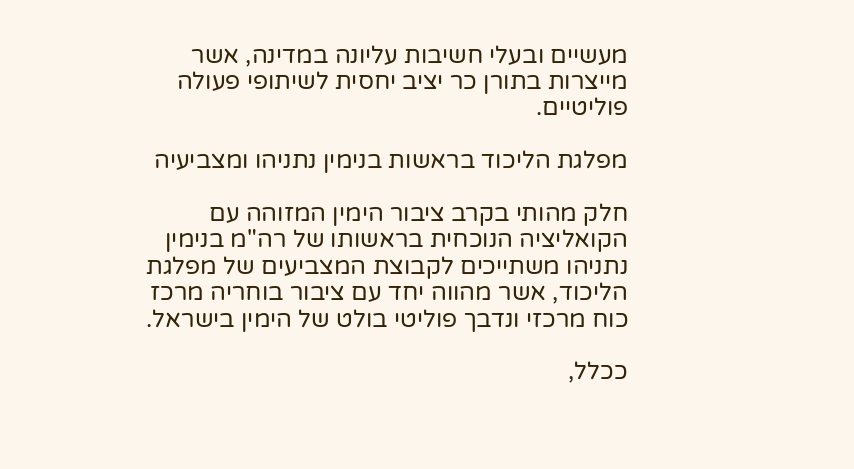מעשיים ובעלי חשיבות עליונה במדינה, אשר מייצרות בתורן כר יציב יחסית לשיתופי פעולה פוליטיים.

מפלגת הליכוד בראשות בנימין נתניהו ומצביעיה

חלק מהותי בקרב ציבור הימין המזוהה עם הקואליציה הנוכחית בראשותו של רה"מ בנימין נתניהו משתייכים לקבוצת המצביעים של מפלגת הליכוד, אשר מהווה יחד עם ציבור בוחריה מרכז כוח מרכזי ונדבך פוליטי בולט של הימין בישראל.

ככלל,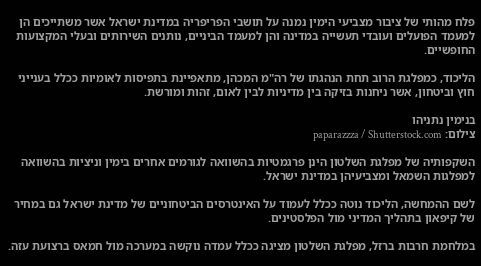פלח מהותי של ציבור מצביעי הימין נמנה על תושבי הפריפריה במדינת ישראל אשר משתייכים הן למעמד הפועלים ועובדי תעשייה במדינה והן למעמד הביניים, נותנים השירותים ובעלי המקצועות החופשיים.

הליכוד, כמפלגת הרוב תחת הנהגתו של רה"מ המכהן, מתאפיינת בתפיסות לאומיות ככלל בענייני חוץ וביטחון, אשר ניחנות בזיקה בין מדיניות לבין לאום, זהות ומורשת.

בנימין נתניהו
צילום: paparazzza / Shutterstock.com

השקפותיה של מפלגת השלטון הינן פרגמטיות בהשוואה לגורמים אחרים בימין וניציות בהשוואה למפלגות השמאל ומצביעיהן במדינת ישראל.

לשם ההמחשה, הליכוד נוטה ככלל לעמוד על האינטרסים הביטחוניים של מדינת ישראל גם במחיר של קיפאון בתהליך המדיני מול הפלסטינים.

במלחמת חרבות ברזל, מפלגת השלטון מציגה ככלל עמדה נוקשה במערכה מול חמאס ברצועת עזה.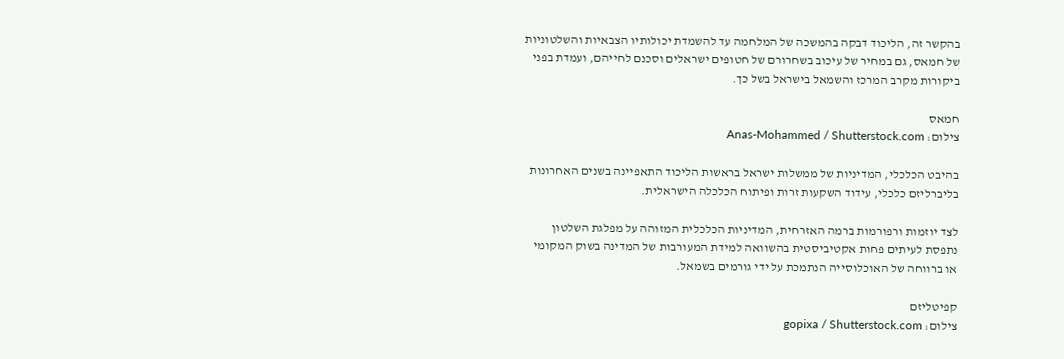בהקשר זה, הליכוד דבקה בהמשכה של המלחמה עד להשמדת יכולותיו הצבאיות והשלטוניות של חמאס, גם במחיר של עיכוב בשחרורם של חטופים ישראלים וסכנם לחייהם, ועמדת בפני ביקורות מקרב המרכז והשמאל בישראל בשל כך.

חמאס
צילום: Anas-Mohammed / Shutterstock.com

בהיבט הכלכלי, המדיניות של ממשלות ישראל בראשות הליכוד התאפיינה בשנים האחרונות בליברליזם כלכלי, עידוד השקעות זרות ופיתוח הכלכלה הישראלית.

לצד יוזמות ורפורמות ברמה האזרחית, המדיניות הכלכלית המזוהה על מפלגת השלטון נתפסת לעיתים פחות אקטיביסטית בהשוואה למידת המעורבות של המדינה בשוק המקומי או ברווחה של האוכלוסייה הנתמכת על ידי גורמים בשמאל.

קפיטליזם
צילום: gopixa / Shutterstock.com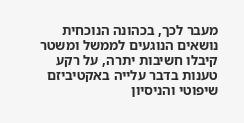מעבר לכך, בכהונה הנוכחית נושאים הנוגעים לממשל ומשטר קיבלו חשיבות יתרה, על רקע טענות בדבר עלייה באקטיביזם שיפוטי והניסיון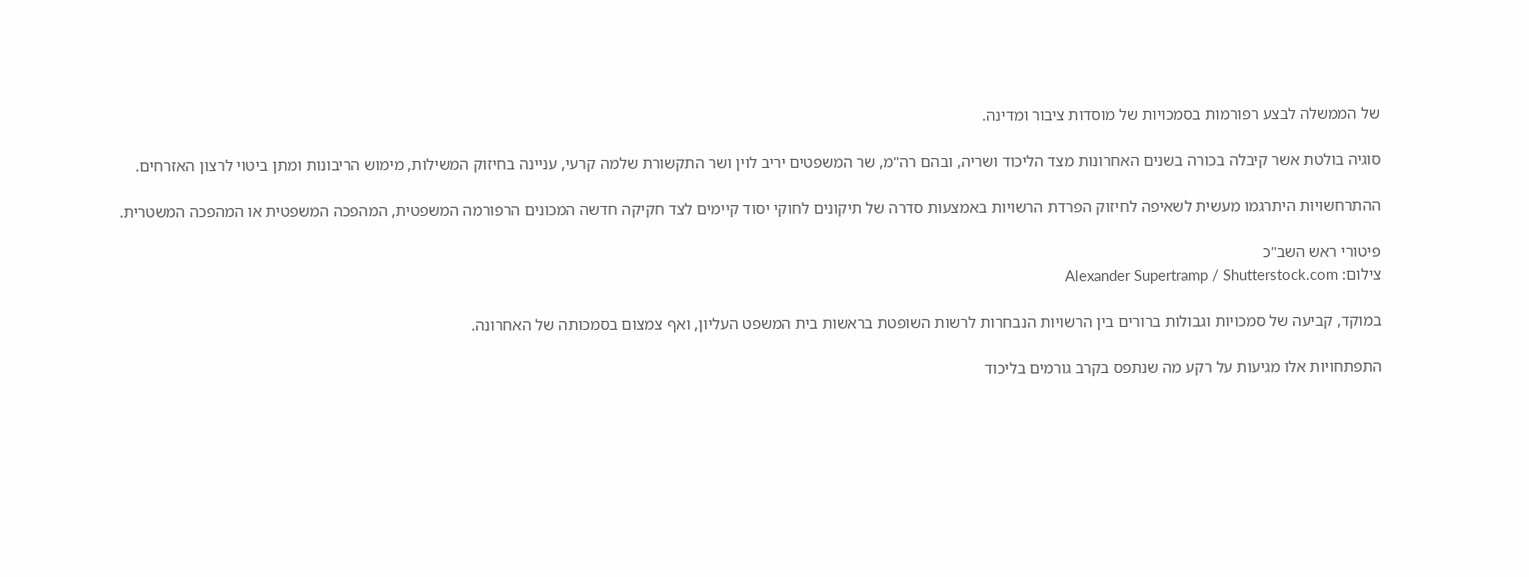של הממשלה לבצע רפורמות בסמכויות של מוסדות ציבור ומדינה.

סוגיה בולטת אשר קיבלה בכורה בשנים האחרונות מצד הליכוד ושריה, ובהם רה"מ, שר המשפטים יריב לוין ושר התקשורת שלמה קרעי, עניינה בחיזוק המשילות, מימוש הריבונות ומתן ביטוי לרצון האזרחים.

ההתרחשויות היתרגמו מעשית לשאיפה לחיזוק הפרדת הרשויות באמצעות סדרה של תיקונים לחוקי יסוד קיימים לצד חקיקה חדשה המכונים הרפורמה המשפטית, המהפכה המשפטית או המהפכה המשטרית.

פיטורי ראש השב"כ
צילום: Alexander Supertramp / Shutterstock.com

במוקד, קביעה של סמכויות וגבולות ברורים בין הרשויות הנבחרות לרשות השופטת בראשות בית המשפט העליון, ואף צמצום בסמכותה של האחרונה.

התפתחויות אלו מגיעות על רקע מה שנתפס בקרב גורמים בליכוד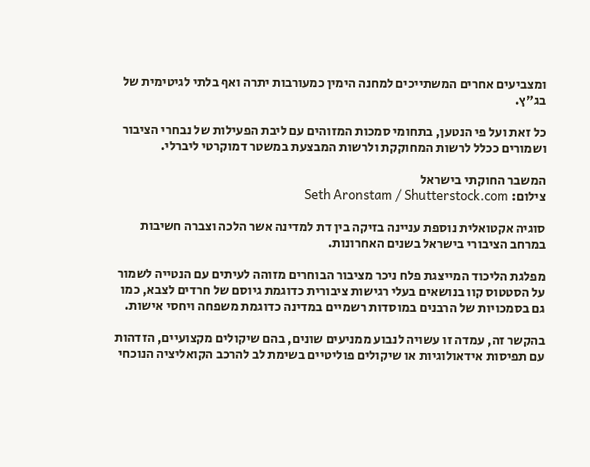ומצביעים אחרים המשתייכים למחנה הימין כמעורבות יתרה ואף בלתי לגיטימית של בג"ץ.

כל זאת ועל פי הנטען, בתחומי סמכות המזוהים עם ליבת הפעילות של נבחרי הציבור ושמורים ככלל לרשות המחוקקת ולרשות המבצעת במשטר דמוקרטי ליברלי.

המשבר החוקתי בישראל
צילום: Seth Aronstam / Shutterstock.com

סוגיה אקטואלית נוספת עניינה בזיקה בין דת למדינה אשר הלכה וצברה חשיבות במרחב הציבורי בישראל בשנים האחרונות.

מפלגת הליכוד המייצגת פלח ניכר מציבור הבוחרים מזוהה לעיתים עם הנטייה לשמור על הסטטוס קוו בנושאים בעלי רגישות ציבורית כדוגמת גיוסם של חרדים לצבא, כמו גם בסמכויות של הרבנים במוסדות רשמיים במדינה כדוגמת משפחה ויחסי אישות.

בהקשר זה, עמדה זו עשויה לנבוע ממניעים שונים, בהם שיקולים מקצועיים, הזדהות עם תפיסות אידאולוגיות או שיקולים פוליטיים בשימת לב להרכב הקואליציה הנוכחי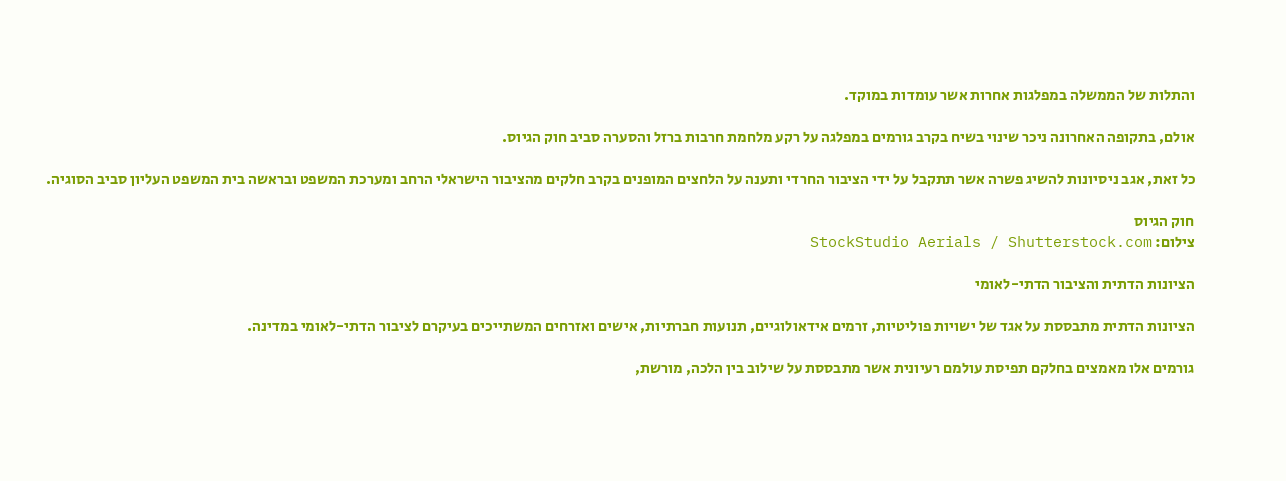והתלות של הממשלה במפלגות אחרות אשר עומדות במוקד.

אולם, בתקופה האחרונה ניכר שינוי בשיח בקרב גורמים במפלגה על רקע מלחמת חרבות ברזל והסערה סביב חוק הגיוס.

כל זאת, אגב ניסיונות להשיג פשרה אשר תתקבל על ידי הציבור החרדי ותענה על הלחצים המופנים בקרב חלקים מהציבור הישראלי הרחב ומערכת המשפט ובראשה בית המשפט העליון סביב הסוגיה.

חוק הגיוס
צילום: StockStudio Aerials / Shutterstock.com

הציונות הדתית והציבור הדתי-לאומי

הציונות הדתית מתבססת על אגד של ישויות פוליטיות, זרמים אידאולוגיים, תנועות חברתיות, אישים ואזרחים המשתייכים בעיקרם לציבור הדתי-לאומי במדינה.

גורמים אלו מאמצים בחלקם תפיסת עולמם רעיונית אשר מתבססת על שילוב בין הלכה, מורשת,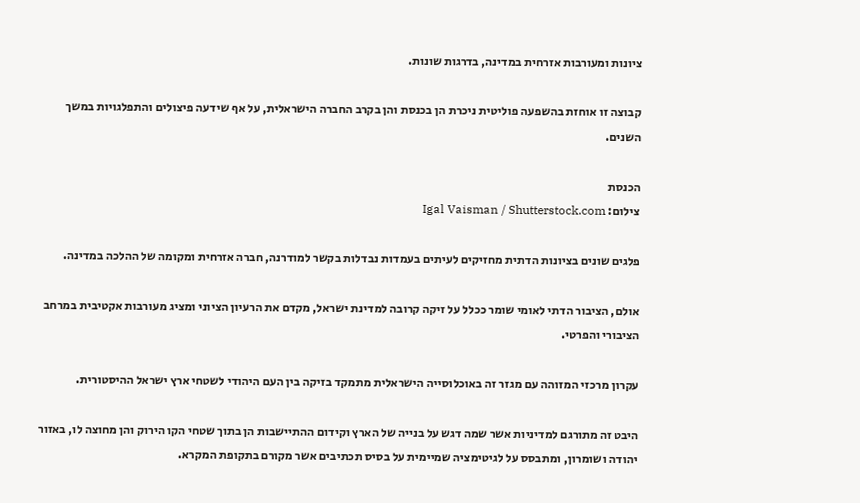ציונות ומעורבות אזרחית במדינה, בדרגות שונות.

קבוצה זו אוחזת בהשפעה פוליטית ניכרת הן בכנסת והן בקרב החברה הישראלית, על אף שידעה פיצולים והתפלגויות במשך השנים.

הכנסת
צילום: Igal Vaisman / Shutterstock.com

פלגים שונים בציונות הדתית מחזיקים לעיתים בעמדות נבדלות בקשר למודרנה, חברה אזרחית ומקומה של ההלכה במדינה.

אולם, הציבור הדתי לאומי שומר ככלל על זיקה קרובה למדינת ישראל, מקדם את הרעיון הציוני ומציג מעורבות אקטיבית במרחב הציבורי והפרטי.

עקרון מרכזי המזוהה עם מגזר זה באוכלוסייה הישראלית מתמקד בזיקה בין העם היהודי לשטחי ארץ ישראל ההיסטורית.

היבט זה מתורגם למדיניות אשר שמה דגש על בנייה של הארץ וקידום ההתיישבות הן בתוך שטחי הקו הירוק והן מחוצה לו, באזור יהודה ושומרון, ומתבסס על לגיטימציה שמיימית על בסיס תכתיבים אשר מקורם בתקופת המקרא.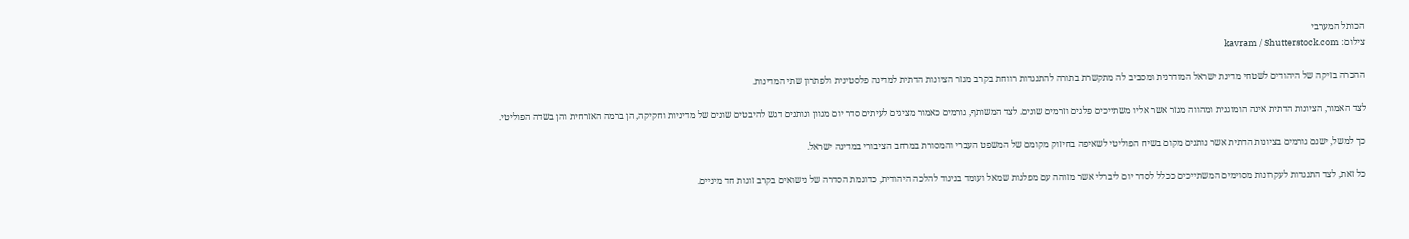הכותל המערבי
צילום: kavram / Shutterstock.com

ההכרה בזיקה של היהודים לשטחי מדינת ישראל המודרנית ומסביב לה מתקשרת בתורה להתנגדות רווחת בקרב מגזר הציונות הדתית למדינה פלסטינית ולפתרון שתי המדינות.

לצד האמור, הציונות הדתית אינה הומוגנית ומהווה מגזר אשר אליו משתייכים פלגים וזרמים שונים. לצד המשותף, גורמים כאמור מציגים לעיתים סדר יום מגוון ונותנים דגש להיבטים שונים של מדיניות וחקיקה, הן ברמה האזרחית והן בשדה הפוליטי.

כך למשל, ישנם גורמים בציונות הדתית אשר נותנים מקום בשיח הפוליטי לשאיפה בחיזוק מקומם של המשפט העברי והמסורת במרחב הציבורי במדינה ישראל.

כל זאת, לצד התנגדות לעקרונות מסוימים המשתייכים ככלל לסדר יום ליברלי אשר מזוהה עם מפלגות שמאל ועומד בניגוד להלכה היהודית, כדוגמת הסדרה של נישואים בקרב זוגות חד מיניים.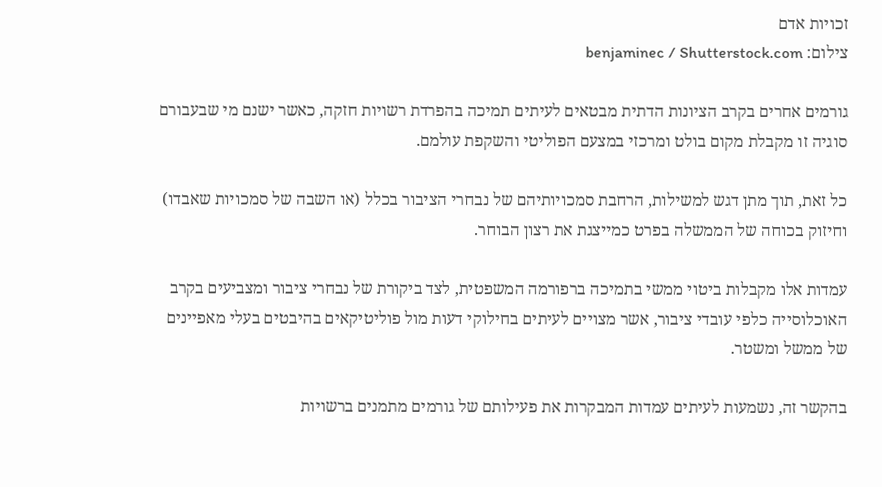זכויות אדם
צילום: benjaminec / Shutterstock.com

גורמים אחרים בקרב הציונות הדתית מבטאים לעיתים תמיכה בהפרדת רשויות חזקה, כאשר ישנם מי שבעבורם סוגיה זו מקבלת מקום בולט ומרכזי במצעם הפוליטי והשקפת עולמם.

כל זאת, תוך מתן דגש למשילות, הרחבת סמכויותיהם של נבחרי הציבור בכלל (או השבה של סמכויות שאבדו) וחיזוק בכוחה של הממשלה בפרט כמייצגת את רצון הבוחר.

עמדות אלו מקבלות ביטוי ממשי בתמיכה ברפורמה המשפטית, לצד ביקורת של נבחרי ציבור ומצביעים בקרב האוכלוסייה כלפי עובדי ציבור, אשר מצויים לעיתים בחילוקי דעות מול פוליטיקאים בהיבטים בעלי מאפיינים של ממשל ומשטר.

בהקשר זה, נשמעות לעיתים עמדות המבקרות את פעילותם של גורמים מתמנים ברשויות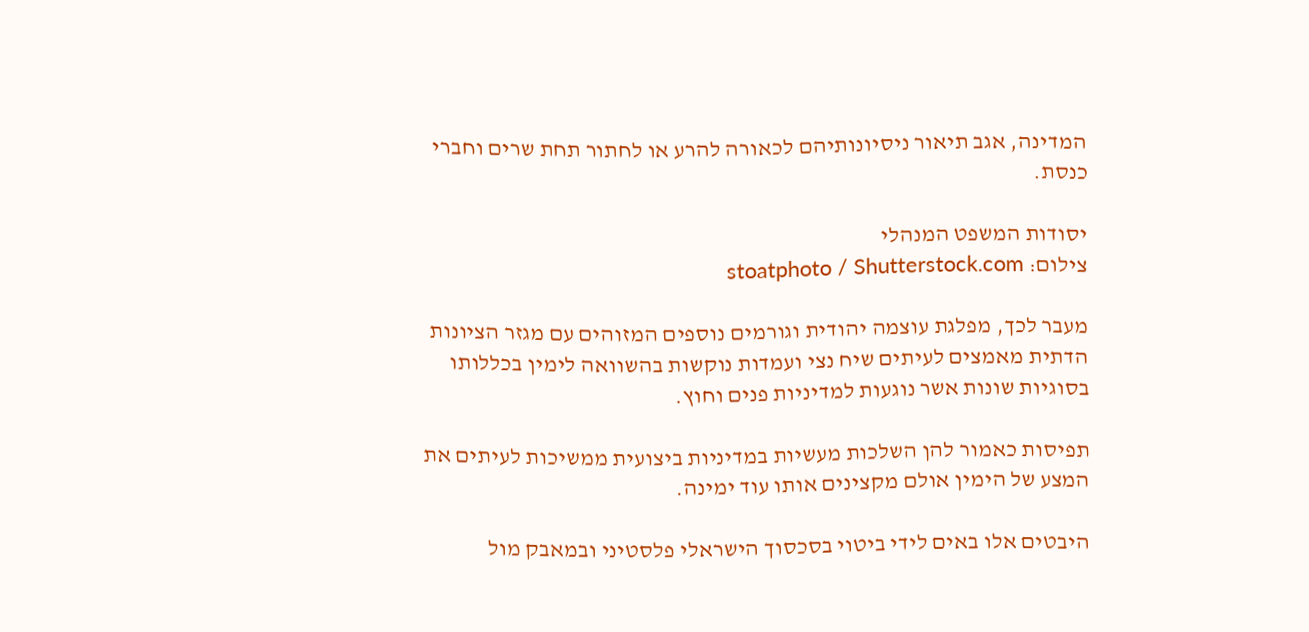המדינה, אגב תיאור ניסיונותיהם לכאורה להרע או לחתור תחת שרים וחברי כנסת.

יסודות המשפט המנהלי
צילום: stoatphoto / Shutterstock.com

מעבר לכך, מפלגת עוצמה יהודית וגורמים נוספים המזוהים עם מגזר הציונות הדתית מאמצים לעיתים שיח נצי ועמדות נוקשות בהשוואה לימין בכללותו בסוגיות שונות אשר נוגעות למדיניות פנים וחוץ.

תפיסות כאמור להן השלכות מעשיות במדיניות ביצועית ממשיכות לעיתים את המצע של הימין אולם מקצינים אותו עוד ימינה.

היבטים אלו באים לידי ביטוי בסכסוך הישראלי פלסטיני ובמאבק מול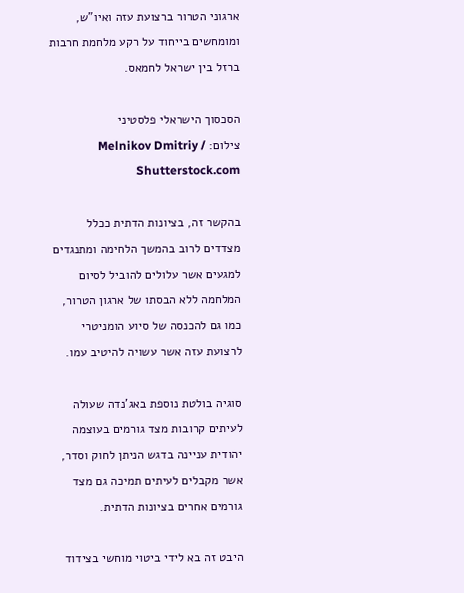ארגוני הטרור ברצועת עזה ואיו"ש, ומומחשים בייחוד על רקע מלחמת חרבות ברזל בין ישראל לחמאס.

הסכסוך הישראלי פלסטיני
צילום: Melnikov Dmitriy / Shutterstock.com

בהקשר זה, בציונות הדתית ככלל מצדדים לרוב בהמשך הלחימה ומתנגדים למגעים אשר עלולים להוביל לסיום המלחמה ללא הבסתו של ארגון הטרור, כמו גם להכנסה של סיוע הומניטרי לרצועת עזה אשר עשויה להיטיב עמו.

סוגיה בולטת נוספת באג'נדה שעולה לעיתים קרובות מצד גורמים בעוצמה יהודית עניינה בדגש הניתן לחוק וסדר, אשר מקבלים לעיתים תמיכה גם מצד גורמים אחרים בציונות הדתית.

היבט זה בא לידי ביטוי מוחשי בצידוד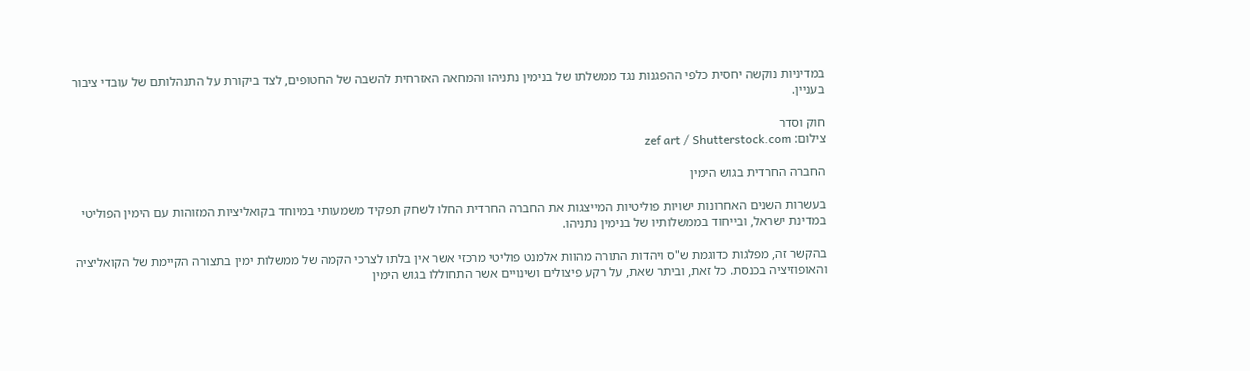במדיניות נוקשה יחסית כלפי ההפגנות נגד ממשלתו של בנימין נתניהו והמחאה האזרחית להשבה של החטופים, לצד ביקורת על התנהלותם של עובדי ציבור בעניין.

חוק וסדר
צילום: zef art / Shutterstock.com

החברה החרדית בגוש הימין

בעשרות השנים האחרונות ישויות פוליטיות המייצגות את החברה החרדית החלו לשחק תפקיד משמעותי במיוחד בקואליציות המזוהות עם הימין הפוליטי במדינת ישראל, ובייחוד בממשלותיו של בנימין נתניהו.

בהקשר זה, מפלגות כדוגמת ש"ס ויהדות התורה מהוות אלמנט פוליטי מרכזי אשר אין בלתו לצרכי הקמה של ממשלות ימין בתצורה הקיימת של הקואליציה והאופוזיציה בכנסת. כל זאת, וביתר שאת, על רקע פיצולים ושינויים אשר התחוללו בגוש הימין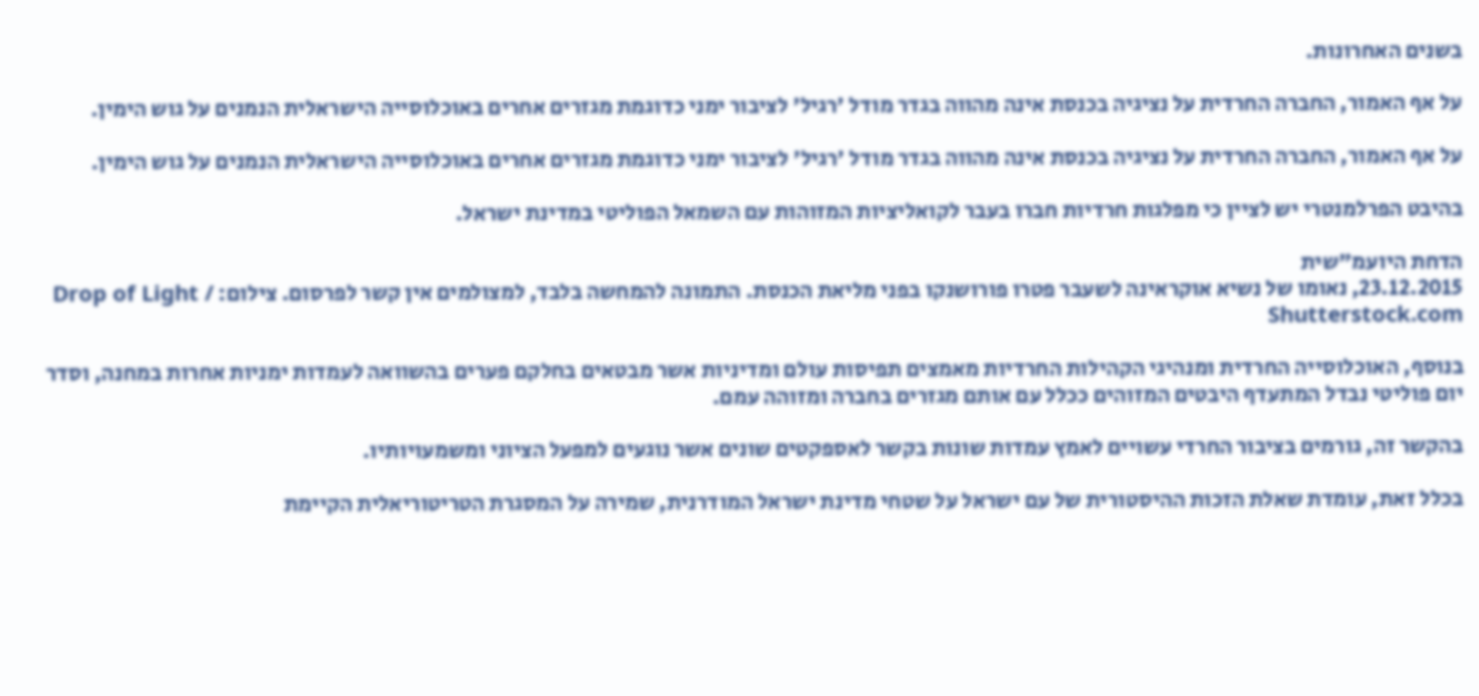בשנים האחרונות.

על אף האמור, החברה החרדית על נציגיה בכנסת אינה מהווה בגדר מודל 'רגיל' לציבור ימני כדוגמת מגזרים אחרים באוכלוסייה הישראלית הנמנים על גוש הימין.

על אף האמור, החברה החרדית על נציגיה בכנסת אינה מהווה בגדר מודל 'רגיל' לציבור ימני כדוגמת מגזרים אחרים באוכלוסייה הישראלית הנמנים על גוש הימין.

בהיבט הפרלמנטרי יש לציין כי מפלגות חרדיות חברו בעבר לקואליציות המזוהות עם השמאל הפוליטי במדינת ישראל.

הדחת היועמ"שית
23.12.2015, נאומו של נשיא אוקראינה לשעבר פטרו פורושנקו בפני מליאת הכנסת. התמונה להמחשה בלבד, למצולמים אין קשר לפרסום. צילום: Drop of Light / Shutterstock.com

בנוסף, האוכלוסייה החרדית ומנהיגי הקהילות החרדיות מאמצים תפיסות עולם ומדיניות אשר מבטאים בחלקם פערים בהשוואה לעמדות ימניות אחרות במחנה, וסדר יום פוליטי נבדל המתעדף היבטים המזוהים ככלל עם אותם מגזרים בחברה ומזוהה עמם.

בהקשר זה, גורמים בציבור החרדי עשויים לאמץ עמדות שונות בקשר לאספקטים שונים אשר נוגעים למפעל הציוני ומשמעויותיו.

בכלל זאת, עומדת שאלת הזכות ההיסטורית של עם ישראל על שטחי מדינת ישראל המודרנית, שמירה על המסגרת הטריטוריאלית הקיימת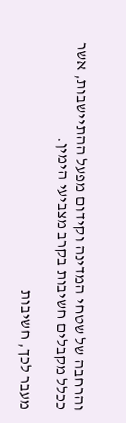והרחבה של שטחי המדינה וקידום מפעל ההתיישבות, אשר ככלל מקבלים חשיבות בקרב מצביעי הימין.

מעבר לכך, חשיבות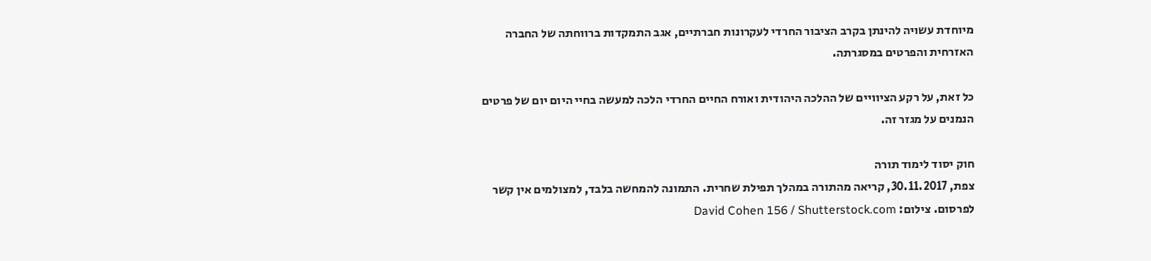מיוחדת עשויה להינתן בקרב הציבור החרדי לעקרונות חברתיים, אגב התמקדות ברווחתה של החברה האזרחית והפרטים במסגרתה.

כל זאת, על רקע הציוויים של ההלכה היהודית ואורח החיים החרדי הלכה למעשה בחיי היום יום של פרטים הנמנים על מגזר זה.

חוק יסוד לימוד תורה
צפת, 30.11.2017, קריאה מהתורה במהלך תפילת שחרית. התמונה להמחשה בלבד, למצולמים אין קשר לפרסום. צילום: David Cohen 156 / Shutterstock.com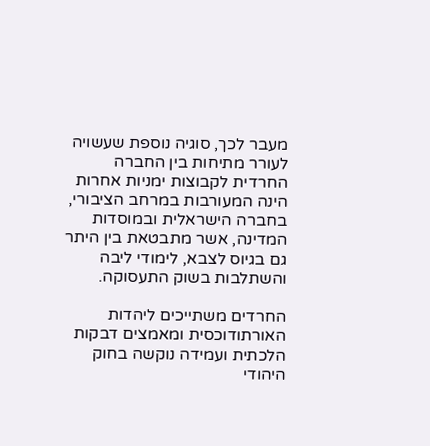מעבר לכך, סוגיה נוספת שעשויה לעורר מתיחות בין החברה החרדית לקבוצות ימניות אחרות הינה המעורבות במרחב הציבורי, בחברה הישראלית ובמוסדות המדינה, אשר מתבטאת בין היתר גם בגיוס לצבא, לימודי ליבה והשתלבות בשוק התעסוקה.

החרדים משתייכים ליהדות האורתודוכסית ומאמצים דבקות הלכתית ועמידה נוקשה בחוק היהודי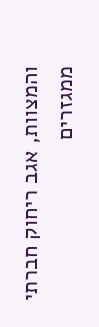והמצוות, אגב ריחוק חברתי ממגזרים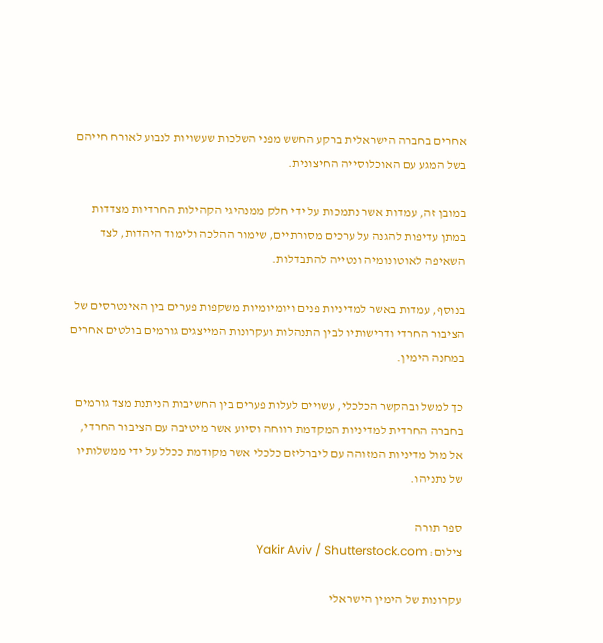אחרים בחברה הישראלית ברקע החשש מפני השלכות שעשויות לנבוע לאורח חייהם בשל המגע עם האוכלוסייה החיצונית.

במובן זה, עמדות אשר נתמכות על ידי חלק ממנהיגי הקהילות החרדיות מצדדות במתן עדיפות להגנה על ערכים מסורתיים, שימור ההלכה ולימוד היהדות, לצד השאיפה לאוטונומיה ונטייה להתבדלות.

בנוסף, עמדות באשר למדיניות פנים ויומיומיות משקפות פערים בין האינטרסים של הציבור החרדי ודרישותיו לבין התנהלות ועקרונות המייצגים גורמים בולטים אחרים במחנה הימין.

כך למשל ובהקשר הכלכלי, עשויים לעלות פערים בין החשיבות הניתנת מצד גורמים בחברה החרדית למדיניות המקדמת רווחה וסיוע אשר מיטיבה עם הציבור החרדי, אל מול מדיניות המזוהה עם ליברליזם כלכלי אשר מקודמת ככלל על ידי ממשלותיו של נתניהו.

ספר תורה
צילום: Yakir Aviv / Shutterstock.com

עקרונות של הימין הישראלי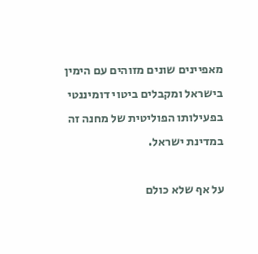מאפיינים שונים מזוהים עם הימין בישראל ומקבלים ביטוי דומיננטי בפעילותו הפוליטית של מחנה זה במדינת ישראל.

על אף שלא כולם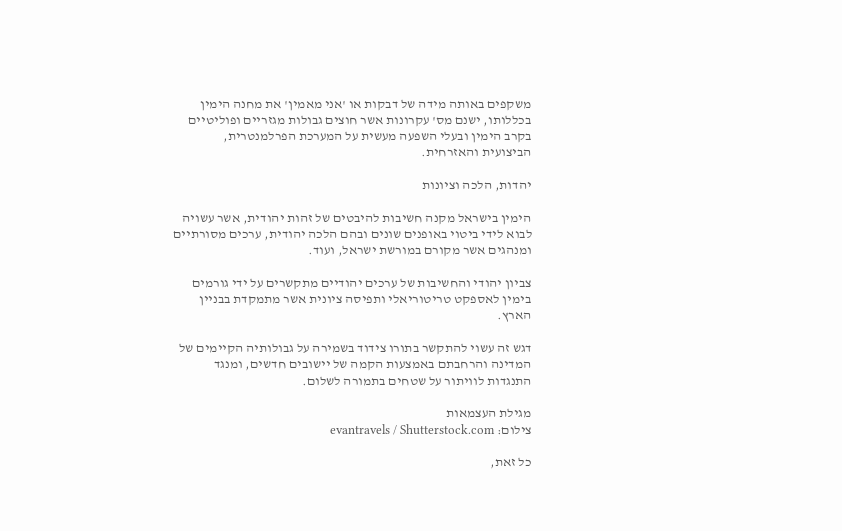משקפים באותה מידה של דבקות או 'אני מאמין' את מחנה הימין בכללותו, ישנם מס' עקרונות אשר חוצים גבולות מגזריים ופוליטיים בקרב הימין ובעלי השפעה מעשית על המערכת הפרלמנטרית, הביצועית והאזרחית.

יהדות, הלכה וציונות

הימין בישראל מקנה חשיבות להיבטים של זהות יהודית, אשר עשויה לבוא לידי ביטוי באופנים שונים ובהם הלכה יהודית, ערכים מסורתיים ומנהגים אשר מקורם במורשת ישראל, ועוד.

צביון יהודי והחשיבות של ערכים יהודיים מתקשרים על ידי גורמים בימין לאספקט טריטוריאלי ותפיסה ציונית אשר מתמקדת בבניין הארץ.

דגש זה עשוי להתקשר בתורו צידוד בשמירה על גבולותיה הקיימים של המדינה והרחבתם באמצעות הקמה של יישובים חדשים, ומנגד התנגדות לוויתור על שטחים בתמורה לשלום.

מגילת העצמאות
צילום: evantravels / Shutterstock.com

כל זאת,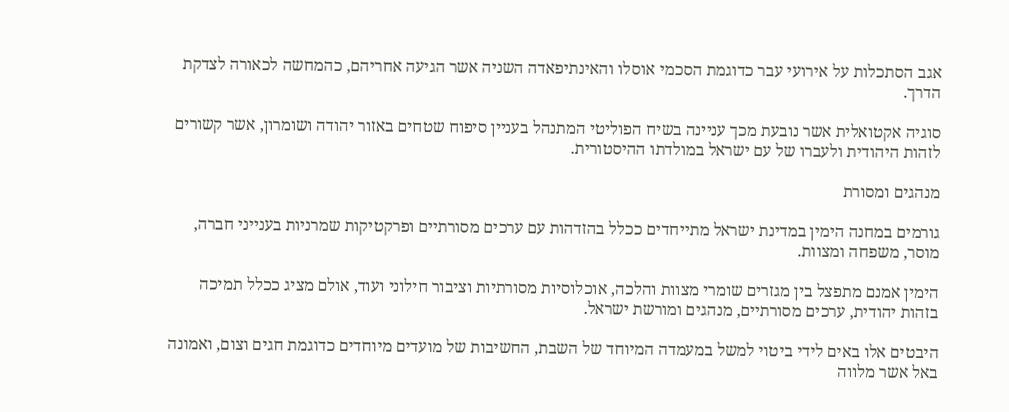אגב הסתכלות על אירועי עבר כדוגמת הסכמי אוסלו והאינתיפאדה השניה אשר הגיעה אחריהם, כהמחשה לכאורה לצדקת הדרך.

סוגיה אקטואלית אשר נובעת מכך עניינה בשיח הפוליטי המתנהל בעניין סיפוח שטחים באזור יהודה ושומרון, אשר קשורים לזהות היהודית ולעברו של עם ישראל במולדתו ההיסטורית.

מנהגים ומסורת

גורמים במחנה הימין במדינת ישראל מתייחדים ככלל בהזדהות עם ערכים מסורתיים ופרקטיקות שמרניות בענייני חברה, מוסר, משפחה ומצוות.

הימין אמנם מתפצל בין מגזרים שומרי מצוות והלכה, אוכלוסיות מסורתיות וציבור חילוני ועוד, אולם מציג ככלל תמיכה בזהות יהודית, ערכים מסורתיים, מנהגים ומורשת ישראל.

היבטים אלו באים לידי ביטוי למשל במעמדה המיוחד של השבת, החשיבות של מועדים מיוחדים כדוגמת חגים וצום, ואמונה באל אשר מלווה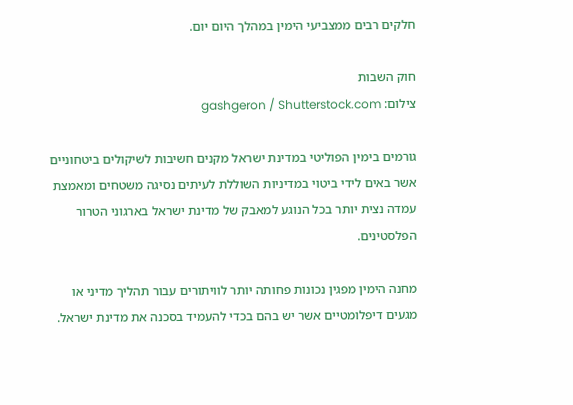חלקים רבים ממצביעי הימין במהלך היום יום.

חוק השבות
צילום: gashgeron / Shutterstock.com

גורמים בימין הפוליטי במדינת ישראל מקנים חשיבות לשיקולים ביטחוניים אשר באים לידי ביטוי במדיניות השוללת לעיתים נסיגה משטחים ומאמצת עמדה נצית יותר בכל הנוגע למאבק של מדינת ישראל בארגוני הטרור הפלסטינים.

מחנה הימין מפגין נכונות פחותה יותר לוויתורים עבור תהליך מדיני או מגעים דיפלומטיים אשר יש בהם בכדי להעמיד בסכנה את מדינת ישראל.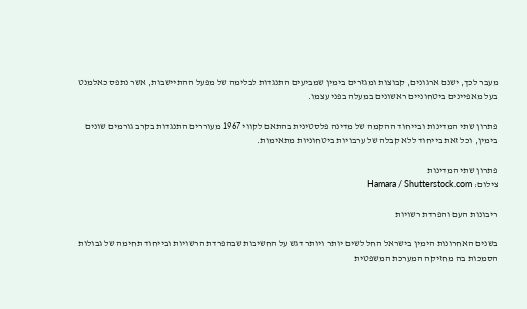מעבר לכך, ישנם ארגונים, קבוצות ומגזרים בימין שמביעים התנגדות לבלימה של מפעל ההתיישבות, אשר נתפס כאלמנט בעל מאפיינים ביטחוניים ראשונים במעלה בפני עצמו.

פתרון שתי המדינות ובייחוד ההקמה של מדינה פלסטינית בהתאם לקווי 1967 מעוררים התנגדות בקרב גורמים שונים בימין, וכל זאת בייחוד ללא קבלה של ערבויות ביטחוניות מתאימות.

פתרון שתי המדינות
צילום: Hamara / Shutterstock.com

ריבונות העם והפרדת רשויות

בשנים האחרונות הימין בישראל החל לשים יותר ויותר דגש על החשיבות שבהפרדת הרשויות ובייחוד תחימה של גבולות הסמכות בה מחזיקה המערכת המשפטית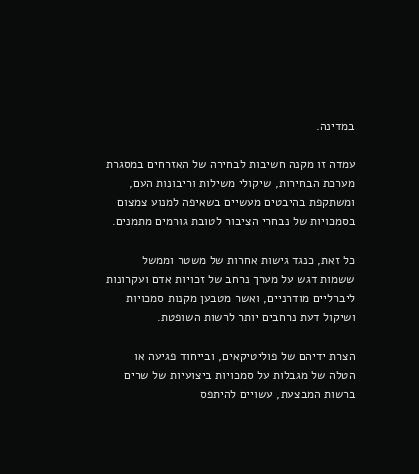במדינה.

עמדה זו מקנה חשיבות לבחירה של האזרחים במסגרת מערכת הבחירות, שיקולי משילות וריבונות העם, ומשתקפת בהיבטים מעשיים בשאיפה למנוע צמצום בסמכויות של נבחרי הציבור לטובת גורמים מתמנים.

כל זאת, כנגד גישות אחרות של משטר וממשל ששמות דגש על מערך נרחב של זכויות אדם ועקרונות ליברליים מודרניים, ואשר מטבען מקנות סמכויות ושיקול דעת נרחבים יותר לרשות השופטת.

הצרת ידיהם של פוליטיקאים, ובייחוד פגיעה או הטלה של מגבלות על סמכויות ביצועיות של שרים ברשות המבצעת, עשויים להיתפס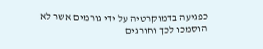כפגיעה בדמוקרטיה על ידי גורמים אשר לא הוסמכו לכך וחורגים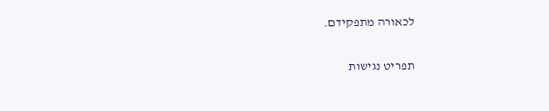לכאורה מתפקידם.

תפריט נגישות